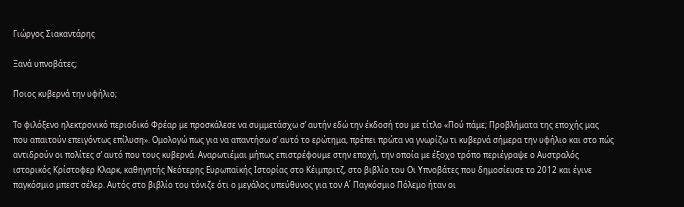Γιώργος Σιακαντάρης

Ξανά υπνοβάτες;

Ποιος κυβερνά την υφήλιο;

Το φιλόξενο ηλεκτρονικό περιοδικό Φρέαρ με προσκάλεσε να συμμετάσχω σ’ αυτήν εδώ την έκδοσή του με τίτλο «Πού πάμε; Προβλήματα της εποχής μας που απαιτούν επειγόντως επίλυση». Ομολογώ πως για να απαντήσω σ’ αυτό το ερώτημα, πρέπει πρώτα να γνωρίζω τι κυβερνά σήμερα την υφήλιο και στο πώς αντιδρούν οι πολίτες σ’ αυτό που τους κυβερνά. Αναρωτιέμαι μήπως επιστρέφουμε στην εποχή, την οποία με έξοχο τρόπο περιέγραψε ο Αυστραλός ιστορικός Κρίστοφερ Κλαρκ, καθηγητής Νεότερης Ευρωπαϊκής Ιστορίας στο Κέιμπριτζ, στο βιβλίο του Οι Υπνοβάτες που δημοσίευσε το 2012 και έγινε παγκόσμιο μπεστ σέλερ. Αυτός στο βιβλίο του τόνιζε ότι ο μεγάλος υπεύθυνος για τον Α΄ Παγκόσμιο Πόλεμο ήταν οι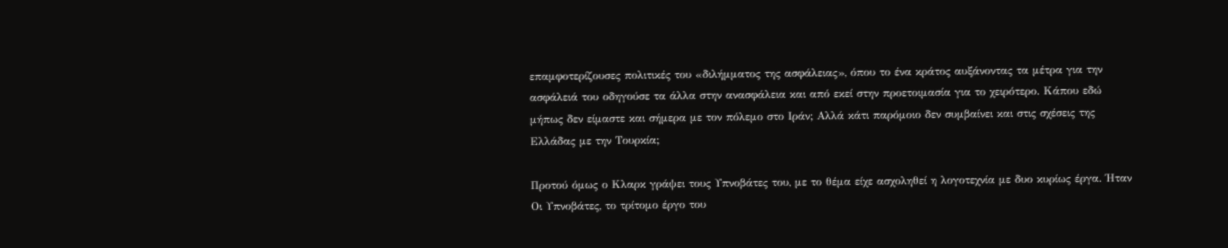επαμφοτερίζουσες πολιτικές του «διλήμματος της ασφάλειας», όπου το ένα κράτος αυξάνοντας τα μέτρα για την ασφάλειά του οδηγούσε τα άλλα στην ανασφάλεια και από εκεί στην προετοιμασία για το χειρότερο. Κάπου εδώ μήπως δεν είμαστε και σήμερα με τον πόλεμο στο Ιράν; Αλλά κάτι παρόμοιο δεν συμβαίνει και στις σχέσεις της Ελλάδας με την Τουρκία;

Προτού όμως ο Κλαρκ γράψει τους Υπνοβάτες του, με το θέμα είχε ασχοληθεί η λογοτεχνία με δυο κυρίως έργα. Ήταν Οι Υπνοβάτες, το τρίτομο έργο του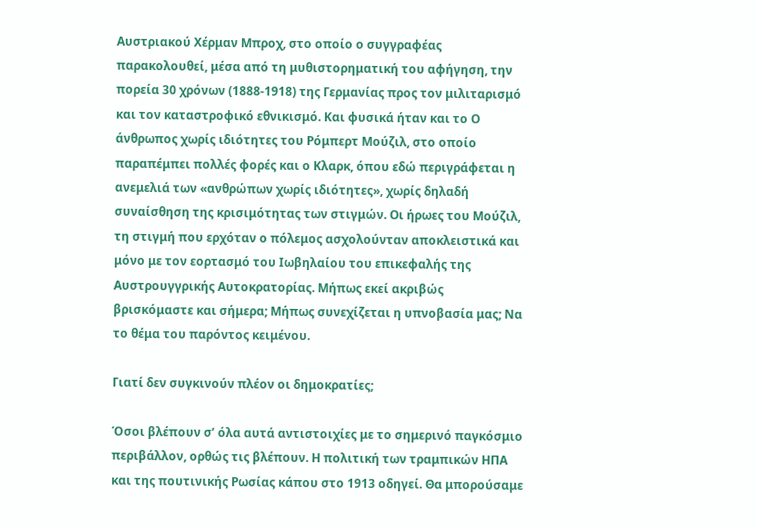Αυστριακού Χέρμαν Μπροχ, στο οποίο ο συγγραφέας παρακολουθεί, μέσα από τη μυθιστορηματική του αφήγηση, την πορεία 30 χρόνων (1888-1918) της Γερμανίας προς τον μιλιταρισμό και τον καταστροφικό εθνικισμό. Και φυσικά ήταν και το Ο άνθρωπος χωρίς ιδιότητες του Ρόμπερτ Μούζιλ, στο οποίο παραπέμπει πολλές φορές και ο Κλαρκ, όπου εδώ περιγράφεται η ανεμελιά των «ανθρώπων χωρίς ιδιότητες», χωρίς δηλαδή συναίσθηση της κρισιμότητας των στιγμών. Οι ήρωες του Μούζιλ, τη στιγμή που ερχόταν ο πόλεμος ασχολούνταν αποκλειστικά και μόνο με τον εορτασμό του Ιωβηλαίου του επικεφαλής της Αυστρουγγρικής Αυτοκρατορίας. Μήπως εκεί ακριβώς βρισκόμαστε και σήμερα; Μήπως συνεχίζεται η υπνοβασία μας; Να το θέμα του παρόντος κειμένου.

Γιατί δεν συγκινούν πλέον οι δημοκρατίες;

Όσοι βλέπουν σ’ όλα αυτά αντιστοιχίες με το σημερινό παγκόσμιο περιβάλλον, ορθώς τις βλέπουν. Η πολιτική των τραμπικών ΗΠΑ και της πουτινικής Ρωσίας κάπου στο 1913 οδηγεί. Θα μπορούσαμε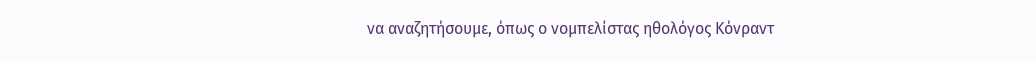να αναζητήσουμε, όπως ο νομπελίστας ηθολόγος Κόνραντ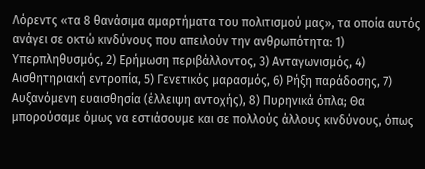Λόρεντς «τα 8 θανάσιμα αμαρτήματα του πολιτισμού μας», τα οποία αυτός ανάγει σε οκτώ κινδύνους που απειλούν την ανθρωπότητα: 1) Υπερπληθυσμός, 2) Ερήμωση περιβάλλοντος, 3) Ανταγωνισμός, 4) Αισθητηριακή εντροπία, 5) Γενετικός μαρασμός, 6) Ρήξη παράδοσης, 7) Αυξανόμενη ευαισθησία (έλλειψη αντοχής), 8) Πυρηνικά όπλα; Θα μπορούσαμε όμως να εστιάσουμε και σε πολλούς άλλους κινδύνους, όπως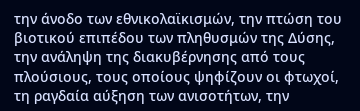την άνοδο των εθνικολαϊκισμών, την πτώση του βιοτικού επιπέδου των πληθυσμών της Δύσης, την ανάληψη της διακυβέρνησης από τους πλούσιους, τους οποίους ψηφίζουν οι φτωχοί, τη ραγδαία αύξηση των ανισοτήτων, την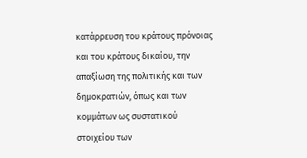κατάρρευση του κράτους πρόνοιας και του κράτους δικαίου, την απαξίωση της πολιτικής και των δημοκρατιών, όπως και των κομμάτων ως συστατικού στοιχείου των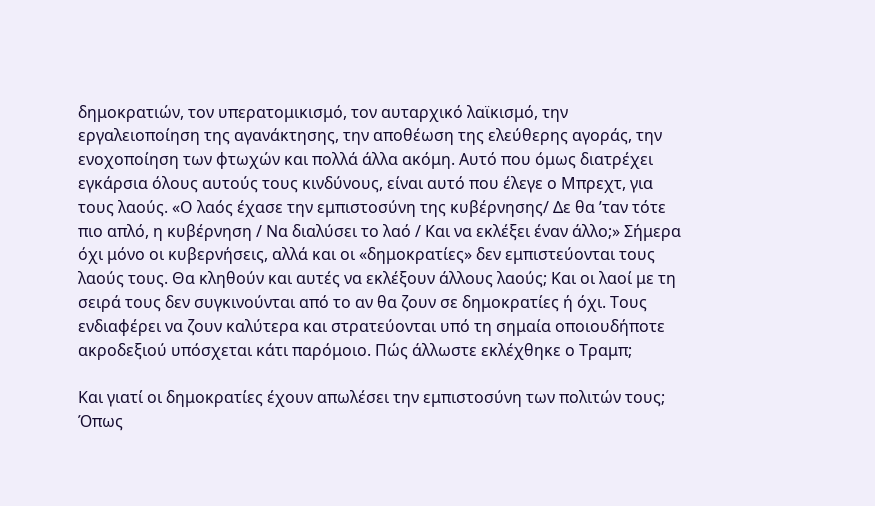δημοκρατιών, τον υπερατομικισμό, τον αυταρχικό λαϊκισμό, την εργαλειοποίηση της αγανάκτησης, την αποθέωση της ελεύθερης αγοράς, την ενοχοποίηση των φτωχών και πολλά άλλα ακόμη. Αυτό που όμως διατρέχει εγκάρσια όλους αυτούς τους κινδύνους, είναι αυτό που έλεγε ο Μπρεχτ, για τους λαούς. «Ο λαός έχασε την εμπιστοσύνη της κυβέρνησης/ Δε θα ’ταν τότε πιο απλό, η κυβέρνηση / Να διαλύσει το λαό / Και να εκλέξει έναν άλλο;» Σήμερα όχι μόνο οι κυβερνήσεις, αλλά και οι «δημοκρατίες» δεν εμπιστεύονται τους λαούς τους. Θα κληθούν και αυτές να εκλέξουν άλλους λαούς; Και οι λαοί με τη σειρά τους δεν συγκινούνται από το αν θα ζουν σε δημοκρατίες ή όχι. Τους ενδιαφέρει να ζουν καλύτερα και στρατεύονται υπό τη σημαία οποιουδήποτε ακροδεξιού υπόσχεται κάτι παρόμοιο. Πώς άλλωστε εκλέχθηκε ο Τραμπ;

Και γιατί οι δημοκρατίες έχουν απωλέσει την εμπιστοσύνη των πολιτών τους; Όπως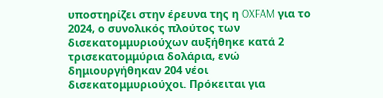υποστηρίζει στην έρευνα της η OXFAM για το 2024, ο συνολικός πλούτος των δισεκατομμυριούχων αυξήθηκε κατά 2 τρισεκατομμύρια δολάρια, ενώ δημιουργήθηκαν 204 νέοι δισεκατομμυριούχοι. Πρόκειται για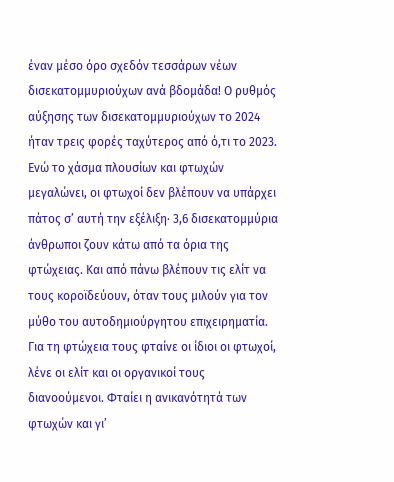έναν μέσο όρο σχεδόν τεσσάρων νέων δισεκατομμυριούχων ανά βδομάδα! Ο ρυθμός αύξησης των δισεκατομμυριούχων το 2024 ήταν τρεις φορές ταχύτερος από ό,τι το 2023. Ενώ το χάσμα πλουσίων και φτωχών μεγαλώνει, οι φτωχοί δεν βλέπουν να υπάρχει πάτος σ’ αυτή την εξέλιξη∙ 3,6 δισεκατομμύρια άνθρωποι ζουν κάτω από τα όρια της φτώχειας. Και από πάνω βλέπουν τις ελίτ να τους κοροϊδεύουν, όταν τους μιλούν για τον μύθο του αυτοδημιούργητου επιχειρηματία. Για τη φτώχεια τους φταίνε οι ίδιοι οι φτωχοί, λένε οι ελίτ και οι οργανικοί τους διανοούμενοι. Φταίει η ανικανότητά των φτωχών και γι’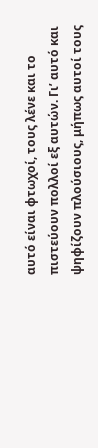αυτό είναι φτωχοί, τους λένε και το πιστεύουν πολλοί εξ αυτών. Γι’ αυτό και ψηφίζουν πλούσιους, μήπως αυτοί τους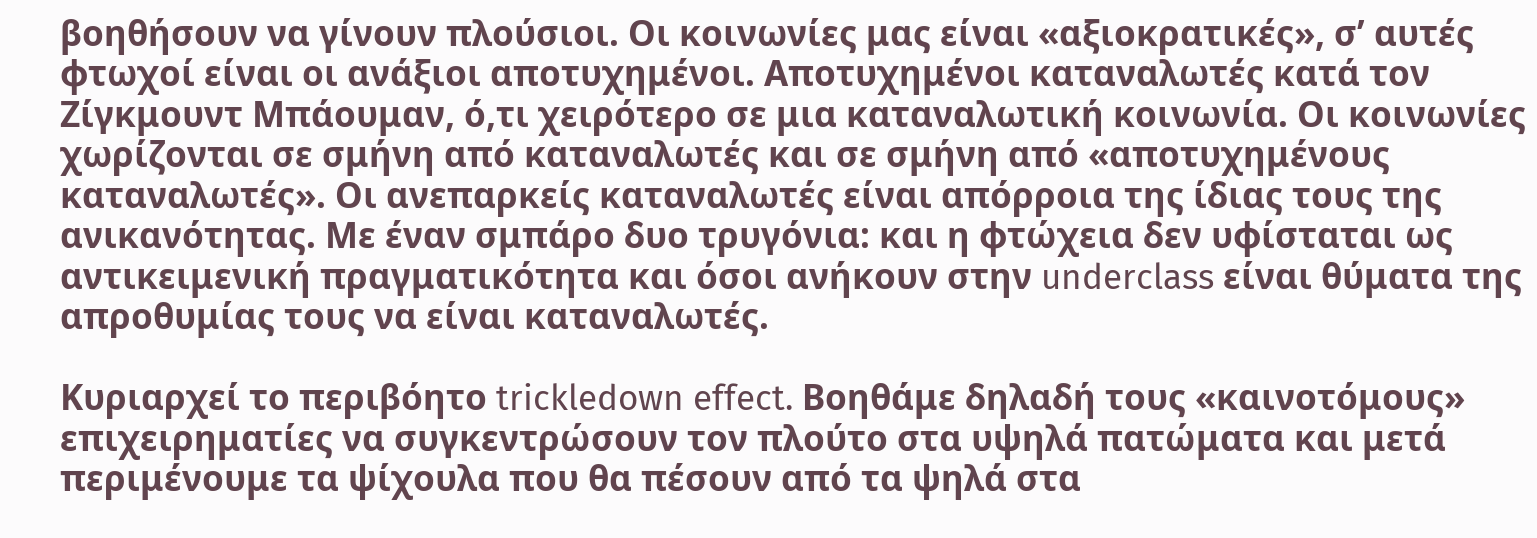βοηθήσουν να γίνουν πλούσιοι. Οι κοινωνίες μας είναι «αξιοκρατικές», σ’ αυτές φτωχοί είναι οι ανάξιοι αποτυχημένοι. Αποτυχημένοι καταναλωτές κατά τον Ζίγκμουντ Μπάουμαν, ό,τι χειρότερο σε μια καταναλωτική κοινωνία. Οι κοινωνίες χωρίζονται σε σμήνη από καταναλωτές και σε σμήνη από «αποτυχημένους καταναλωτές». Οι ανεπαρκείς καταναλωτές είναι απόρροια της ίδιας τους της ανικανότητας. Με έναν σμπάρο δυο τρυγόνια: και η φτώχεια δεν υφίσταται ως αντικειμενική πραγματικότητα και όσοι ανήκουν στην underclass είναι θύματα της απροθυμίας τους να είναι καταναλωτές.

Κυριαρχεί το περιβόητο trickledown effect. Βοηθάμε δηλαδή τους «καινοτόμους» επιχειρηματίες να συγκεντρώσουν τον πλούτο στα υψηλά πατώματα και μετά περιμένουμε τα ψίχουλα που θα πέσουν από τα ψηλά στα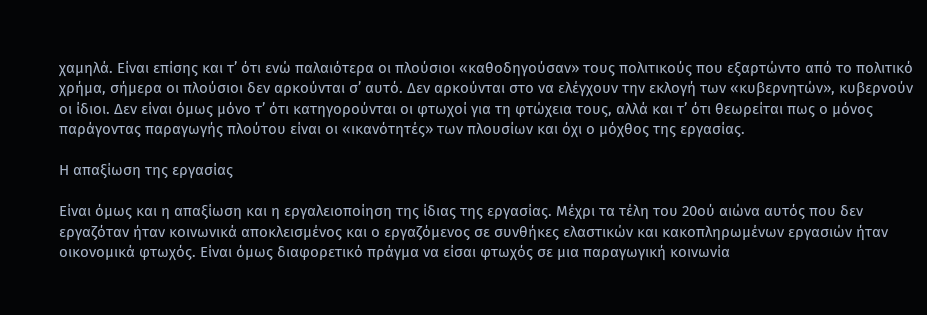χαμηλά. Είναι επίσης και τ’ ότι ενώ παλαιότερα οι πλούσιοι «καθοδηγούσαν» τους πολιτικούς που εξαρτώντο από το πολιτικό χρήμα, σήμερα οι πλούσιοι δεν αρκούνται σ’ αυτό. Δεν αρκούνται στο να ελέγχουν την εκλογή των «κυβερνητών», κυβερνούν οι ίδιοι. Δεν είναι όμως μόνο τ’ ότι κατηγορούνται οι φτωχοί για τη φτώχεια τους, αλλά και τ’ ότι θεωρείται πως ο μόνος παράγοντας παραγωγής πλούτου είναι οι «ικανότητές» των πλουσίων και όχι ο μόχθος της εργασίας.

Η απαξίωση της εργασίας

Είναι όμως και η απαξίωση και η εργαλειοποίηση της ίδιας της εργασίας. Μέχρι τα τέλη του 20ού αιώνα αυτός που δεν εργαζόταν ήταν κοινωνικά αποκλεισμένος και ο εργαζόμενος σε συνθήκες ελαστικών και κακοπληρωμένων εργασιών ήταν οικονομικά φτωχός. Είναι όμως διαφορετικό πράγμα να είσαι φτωχός σε μια παραγωγική κοινωνία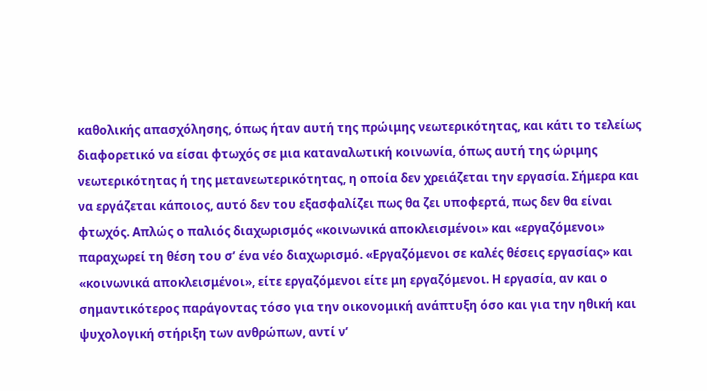καθολικής απασχόλησης, όπως ήταν αυτή της πρώιμης νεωτερικότητας, και κάτι το τελείως διαφορετικό να είσαι φτωχός σε μια καταναλωτική κοινωνία, όπως αυτή της ώριμης νεωτερικότητας ή της μετανεωτερικότητας, η οποία δεν χρειάζεται την εργασία. Σήμερα και να εργάζεται κάποιος, αυτό δεν του εξασφαλίζει πως θα ζει υποφερτά, πως δεν θα είναι φτωχός. Απλώς ο παλιός διαχωρισμός «κοινωνικά αποκλεισμένοι» και «εργαζόμενοι» παραχωρεί τη θέση του σ’ ένα νέο διαχωρισμό. «Εργαζόμενοι σε καλές θέσεις εργασίας» και «κοινωνικά αποκλεισμένοι», είτε εργαζόμενοι είτε μη εργαζόμενοι. Η εργασία, αν και ο σημαντικότερος παράγοντας τόσο για την οικονομική ανάπτυξη όσο και για την ηθική και ψυχολογική στήριξη των ανθρώπων, αντί ν’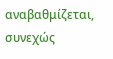αναβαθμίζεται, συνεχώς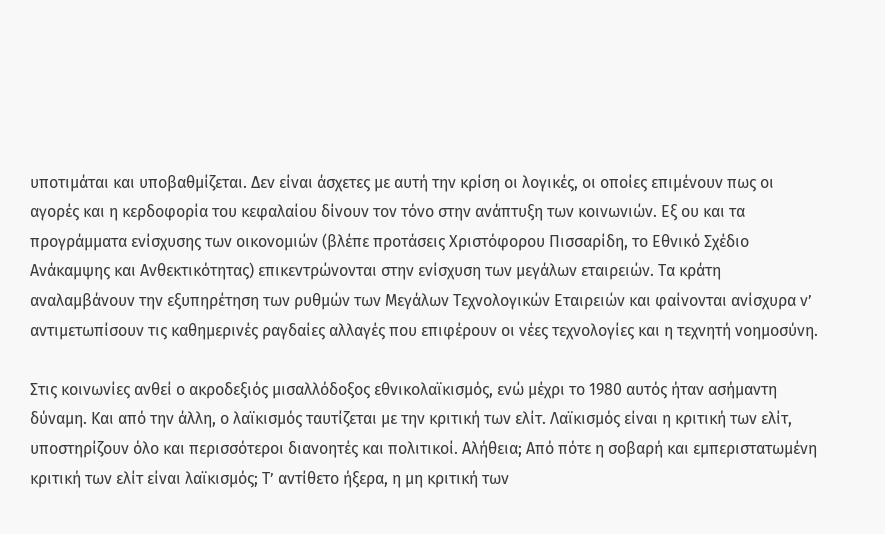υποτιμάται και υποβαθμίζεται. Δεν είναι άσχετες με αυτή την κρίση οι λογικές, οι οποίες επιμένουν πως οι αγορές και η κερδοφορία του κεφαλαίου δίνουν τον τόνο στην ανάπτυξη των κοινωνιών. Εξ ου και τα προγράμματα ενίσχυσης των οικονομιών (βλέπε προτάσεις Χριστόφορου Πισσαρίδη, το Εθνικό Σχέδιο Ανάκαμψης και Ανθεκτικότητας) επικεντρώνονται στην ενίσχυση των μεγάλων εταιρειών. Τα κράτη αναλαμβάνουν την εξυπηρέτηση των ρυθμών των Μεγάλων Τεχνολογικών Εταιρειών και φαίνονται ανίσχυρα ν’ αντιμετωπίσουν τις καθημερινές ραγδαίες αλλαγές που επιφέρουν οι νέες τεχνολογίες και η τεχνητή νοημοσύνη.

Στις κοινωνίες ανθεί ο ακροδεξιός μισαλλόδοξος εθνικολαϊκισμός, ενώ μέχρι το 1980 αυτός ήταν ασήμαντη δύναμη. Και από την άλλη, ο λαϊκισμός ταυτίζεται με την κριτική των ελίτ. Λαϊκισμός είναι η κριτική των ελίτ, υποστηρίζουν όλο και περισσότεροι διανοητές και πολιτικοί. Αλήθεια; Από πότε η σοβαρή και εμπεριστατωμένη κριτική των ελίτ είναι λαϊκισμός; Τ’ αντίθετο ήξερα, η μη κριτική των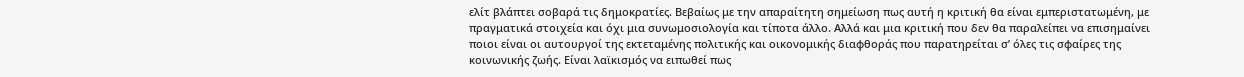ελίτ βλάπτει σοβαρά τις δημοκρατίες. Βεβαίως με την απαραίτητη σημείωση πως αυτή η κριτική θα είναι εμπεριστατωμένη, με πραγματικά στοιχεία και όχι μια συνωμοσιολογία και τίποτα άλλο. Αλλά και μια κριτική που δεν θα παραλείπει να επισημαίνει ποιοι είναι οι αυτουργοί της εκτεταμένης πολιτικής και οικονομικής διαφθοράς που παρατηρείται σ’ όλες τις σφαίρες της κοινωνικής ζωής. Είναι λαϊκισμός να ειπωθεί πως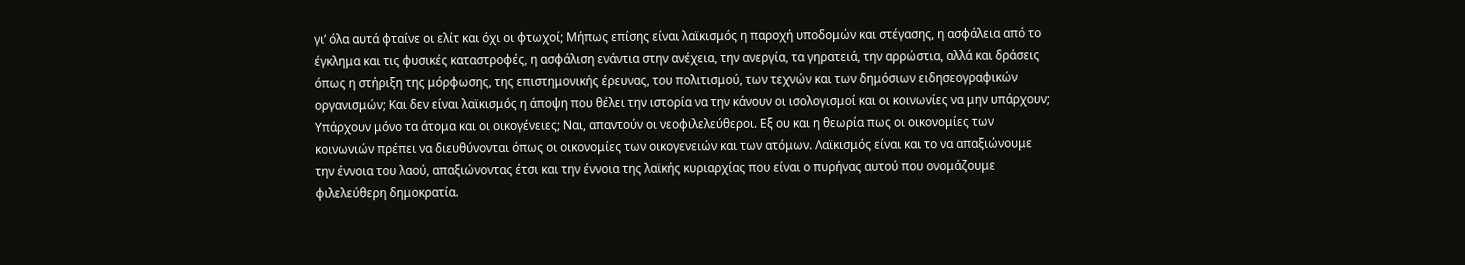γι’ όλα αυτά φταίνε οι ελίτ και όχι οι φτωχοί; Μήπως επίσης είναι λαϊκισμός η παροχή υποδομών και στέγασης, η ασφάλεια από το έγκλημα και τις φυσικές καταστροφές, η ασφάλιση ενάντια στην ανέχεια, την ανεργία, τα γηρατειά, την αρρώστια, αλλά και δράσεις όπως η στήριξη της μόρφωσης, της επιστημονικής έρευνας, του πολιτισμού, των τεχνών και των δημόσιων ειδησεογραφικών οργανισμών; Και δεν είναι λαϊκισμός η άποψη που θέλει την ιστορία να την κάνουν οι ισολογισμοί και οι κοινωνίες να μην υπάρχουν; Υπάρχουν μόνο τα άτομα και οι οικογένειες; Ναι, απαντούν οι νεοφιλελεύθεροι. Εξ ου και η θεωρία πως οι οικονομίες των κοινωνιών πρέπει να διευθύνονται όπως οι οικονομίες των οικογενειών και των ατόμων. Λαϊκισμός είναι και το να απαξιώνουμε την έννοια του λαού, απαξιώνοντας έτσι και την έννοια της λαϊκής κυριαρχίας που είναι ο πυρήνας αυτού που ονομάζουμε φιλελεύθερη δημοκρατία.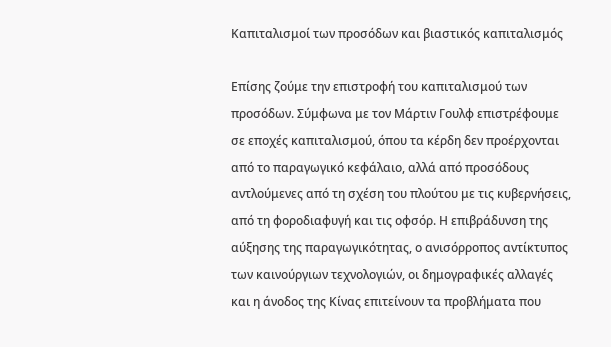Καπιταλισμοί των προσόδων και βιαστικός καπιταλισμός

Επίσης ζούμε την επιστροφή του καπιταλισμού των προσόδων. Σύμφωνα με τον Μάρτιν Γουλφ επιστρέφουμε σε εποχές καπιταλισμού, όπου τα κέρδη δεν προέρχονται από το παραγωγικό κεφάλαιο, αλλά από προσόδους αντλούμενες από τη σχέση του πλούτου με τις κυβερνήσεις, από τη φοροδιαφυγή και τις οφσόρ. Η επιβράδυνση της αύξησης της παραγωγικότητας, ο ανισόρροπος αντίκτυπος των καινούργιων τεχνολογιών, οι δημογραφικές αλλαγές και η άνοδος της Κίνας επιτείνουν τα προβλήματα που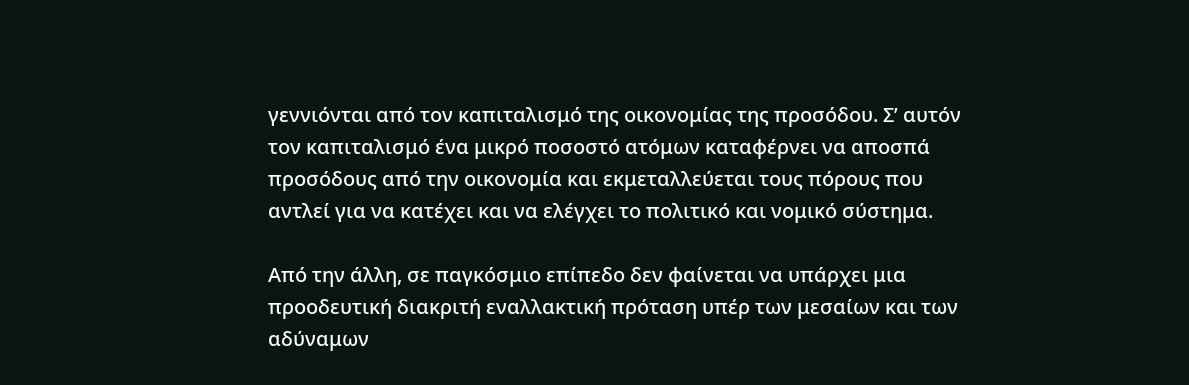γεννιόνται από τον καπιταλισμό της οικονομίας της προσόδου. Σ’ αυτόν τον καπιταλισμό ένα μικρό ποσοστό ατόμων καταφέρνει να αποσπά προσόδους από την οικονομία και εκμεταλλεύεται τους πόρους που αντλεί για να κατέχει και να ελέγχει το πολιτικό και νομικό σύστημα.

Από την άλλη, σε παγκόσμιο επίπεδο δεν φαίνεται να υπάρχει μια προοδευτική διακριτή εναλλακτική πρόταση υπέρ των μεσαίων και των αδύναμων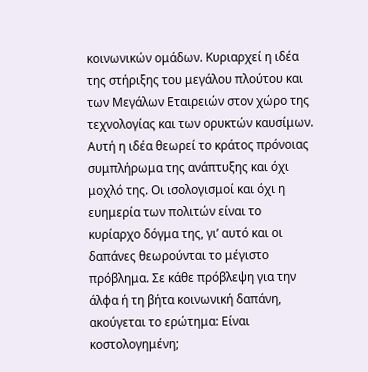κοινωνικών ομάδων. Κυριαρχεί η ιδέα της στήριξης του μεγάλου πλούτου και των Μεγάλων Εταιρειών στον χώρο της τεχνολογίας και των ορυκτών καυσίμων. Αυτή η ιδέα θεωρεί το κράτος πρόνοιας συμπλήρωμα της ανάπτυξης και όχι μοχλό της. Οι ισολογισμοί και όχι η ευημερία των πολιτών είναι το κυρίαρχο δόγμα της, γι’ αυτό και οι δαπάνες θεωρούνται το μέγιστο πρόβλημα. Σε κάθε πρόβλεψη για την άλφα ή τη βήτα κοινωνική δαπάνη, ακούγεται το ερώτημα: Είναι κοστολογημένη;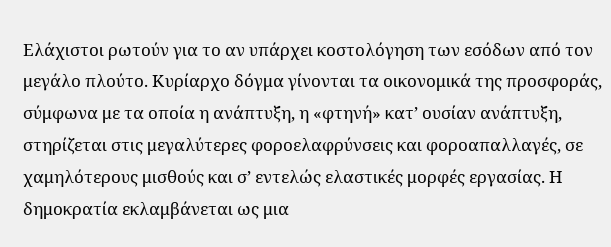Ελάχιστοι ρωτούν για το αν υπάρχει κοστολόγηση των εσόδων από τον μεγάλο πλούτο. Κυρίαρχο δόγμα γίνονται τα οικονομικά της προσφοράς, σύμφωνα με τα οποία η ανάπτυξη, η «φτηνή» κατ’ ουσίαν ανάπτυξη, στηρίζεται στις μεγαλύτερες φοροελαφρύνσεις και φοροαπαλλαγές, σε χαμηλότερους μισθούς και σ’ εντελώς ελαστικές μορφές εργασίας. Η δημοκρατία εκλαμβάνεται ως μια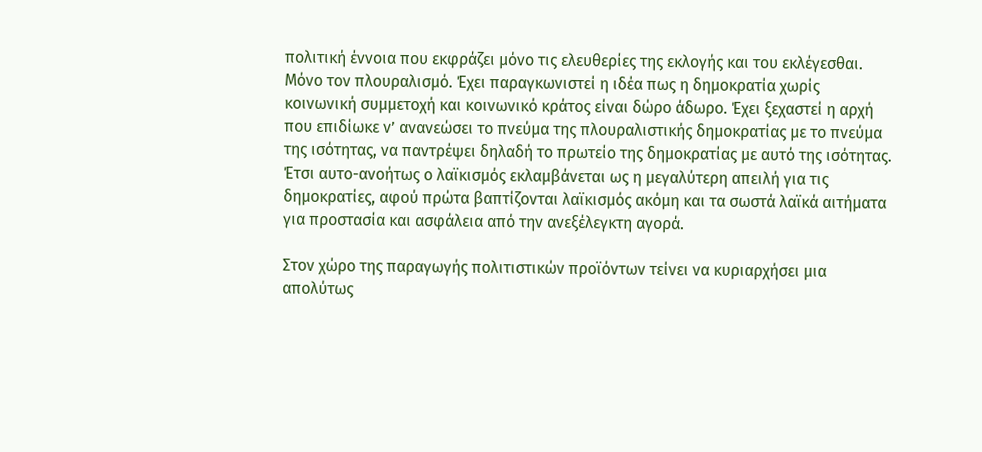πολιτική έννοια που εκφράζει μόνο τις ελευθερίες της εκλογής και του εκλέγεσθαι. Μόνο τον πλουραλισμό. Έχει παραγκωνιστεί η ιδέα πως η δημοκρατία χωρίς κοινωνική συμμετοχή και κοινωνικό κράτος είναι δώρο άδωρο. Έχει ξεχαστεί η αρχή που επιδίωκε ν’ ανανεώσει το πνεύμα της πλουραλιστικής δημοκρατίας με το πνεύμα της ισότητας, να παντρέψει δηλαδή το πρωτείο της δημοκρατίας με αυτό της ισότητας. Έτσι αυτο-ανοήτως ο λαϊκισμός εκλαμβάνεται ως η μεγαλύτερη απειλή για τις δημοκρατίες, αφού πρώτα βαπτίζονται λαϊκισμός ακόμη και τα σωστά λαϊκά αιτήματα για προστασία και ασφάλεια από την ανεξέλεγκτη αγορά.

Στον χώρο της παραγωγής πολιτιστικών προϊόντων τείνει να κυριαρχήσει μια απολύτως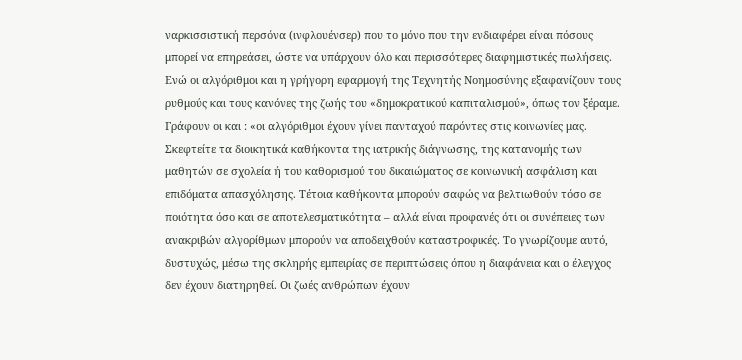ναρκισσιστική περσόνα (ινφλουένσερ) που το μόνο που την ενδιαφέρει είναι πόσους μπορεί να επηρεάσει, ώστε να υπάρχουν όλο και περισσότερες διαφημιστικές πωλήσεις. Ενώ οι αλγόριθμοι και η γρήγορη εφαρμογή της Τεχνητής Νοημοσύνης εξαφανίζουν τους ρυθμούς και τους κανόνες της ζωής του «δημοκρατικού καπιταλισμού», όπως τον ξέραμε. Γράφουν οι και : «οι αλγόριθμοι έχουν γίνει πανταχού παρόντες στις κοινωνίες μας. Σκεφτείτε τα διοικητικά καθήκοντα της ιατρικής διάγνωσης, της κατανομής των μαθητών σε σχολεία ή του καθορισμού του δικαιώματος σε κοινωνική ασφάλιση και επιδόματα απασχόλησης. Τέτοια καθήκοντα μπορούν σαφώς να βελτιωθούν τόσο σε ποιότητα όσο και σε αποτελεσματικότητα – αλλά είναι προφανές ότι οι συνέπειες των ανακριβών αλγορίθμων μπορούν να αποδειχθούν καταστροφικές. Το γνωρίζουμε αυτό, δυστυχώς, μέσω της σκληρής εμπειρίας σε περιπτώσεις όπου η διαφάνεια και ο έλεγχος δεν έχουν διατηρηθεί. Οι ζωές ανθρώπων έχουν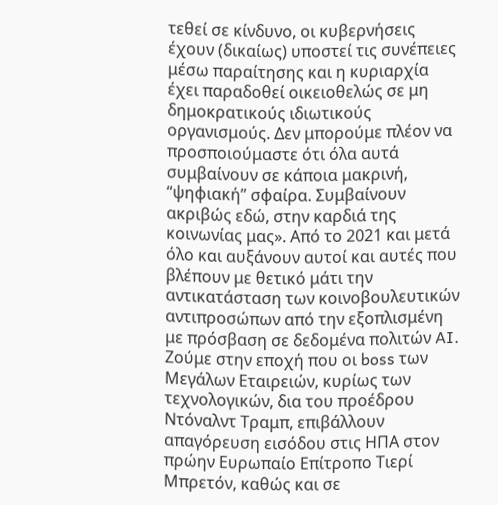τεθεί σε κίνδυνο, οι κυβερνήσεις έχουν (δικαίως) υποστεί τις συνέπειες μέσω παραίτησης και η κυριαρχία έχει παραδοθεί οικειοθελώς σε μη δημοκρατικούς ιδιωτικούς οργανισμούς. Δεν μπορούμε πλέον να προσποιούμαστε ότι όλα αυτά συμβαίνουν σε κάποια μακρινή, “ψηφιακή” σφαίρα. Συμβαίνουν ακριβώς εδώ, στην καρδιά της κοινωνίας μας». Από το 2021 και μετά όλο και αυξάνουν αυτοί και αυτές που βλέπουν με θετικό μάτι την αντικατάσταση των κοινοβουλευτικών αντιπροσώπων από την εξοπλισμένη με πρόσβαση σε δεδομένα πολιτών AI. Ζούμε στην εποχή που οι boss των Μεγάλων Εταιρειών, κυρίως των τεχνολογικών, δια του προέδρου Ντόναλντ Τραμπ, επιβάλλουν απαγόρευση εισόδου στις ΗΠΑ στον πρώην Ευρωπαίο Επίτροπο Τιερί Μπρετόν, καθώς και σε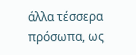άλλα τέσσερα πρόσωπα, ως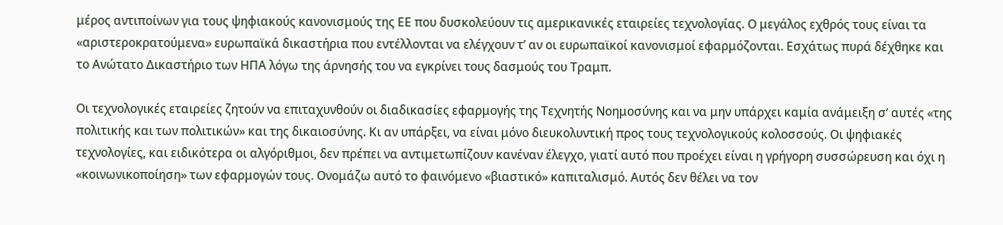μέρος αντιποίνων για τους ψηφιακούς κανονισμούς της ΕΕ που δυσκολεύουν τις αμερικανικές εταιρείες τεχνολογίας. Ο μεγάλος εχθρός τους είναι τα «αριστεροκρατούμενα» ευρωπαϊκά δικαστήρια που εντέλλονται να ελέγχουν τ’ αν οι ευρωπαϊκοί κανονισμοί εφαρμόζονται. Εσχάτως πυρά δέχθηκε και το Ανώτατο Δικαστήριο των ΗΠΑ λόγω της άρνησής του να εγκρίνει τους δασμούς του Τραμπ.

Οι τεχνολογικές εταιρείες ζητούν να επιταχυνθούν οι διαδικασίες εφαρμογής της Τεχνητής Νοημοσύνης και να μην υπάρχει καμία ανάμειξη σ’ αυτές «της πολιτικής και των πολιτικών» και της δικαιοσύνης. Κι αν υπάρξει, να είναι μόνο διευκολυντική προς τους τεχνολογικούς κολοσσούς. Οι ψηφιακές τεχνολογίες, και ειδικότερα οι αλγόριθμοι, δεν πρέπει να αντιμετωπίζουν κανέναν έλεγχο, γιατί αυτό που προέχει είναι η γρήγορη συσσώρευση και όχι η «κοινωνικοποίηση» των εφαρμογών τους. Ονομάζω αυτό το φαινόμενο «βιαστικό» καπιταλισμό. Αυτός δεν θέλει να τον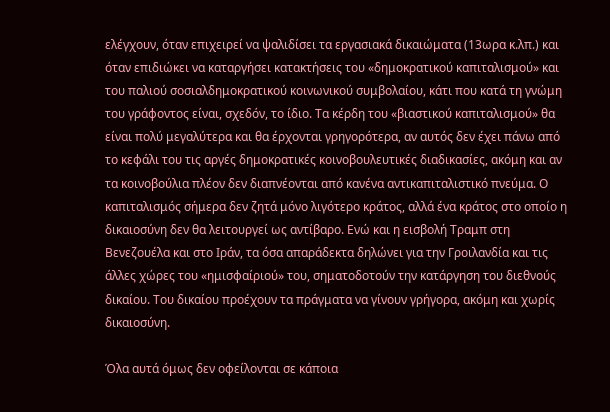ελέγχουν, όταν επιχειρεί να ψαλιδίσει τα εργασιακά δικαιώματα (13ωρα κ.λπ.) και όταν επιδιώκει να καταργήσει κατακτήσεις του «δημοκρατικού καπιταλισμού» και του παλιού σοσιαλδημοκρατικού κοινωνικού συμβολαίου, κάτι που κατά τη γνώμη του γράφοντος είναι, σχεδόν, το ίδιο. Τα κέρδη του «βιαστικού καπιταλισμού» θα είναι πολύ μεγαλύτερα και θα έρχονται γρηγορότερα, αν αυτός δεν έχει πάνω από το κεφάλι του τις αργές δημοκρατικές κοινοβουλευτικές διαδικασίες, ακόμη και αν τα κοινοβούλια πλέον δεν διαπνέονται από κανένα αντικαπιταλιστικό πνεύμα. Ο καπιταλισμός σήμερα δεν ζητά μόνο λιγότερο κράτος, αλλά ένα κράτος στο οποίο η δικαιοσύνη δεν θα λειτουργεί ως αντίβαρο. Ενώ και η εισβολή Τραμπ στη Βενεζουέλα και στο Ιράν, τα όσα απαράδεκτα δηλώνει για την Γροιλανδία και τις άλλες χώρες του «ημισφαίριού» του, σηματοδοτούν την κατάργηση του διεθνούς δικαίου. Του δικαίου προέχουν τα πράγματα να γίνουν γρήγορα, ακόμη και χωρίς δικαιοσύνη.

Όλα αυτά όμως δεν οφείλονται σε κάποια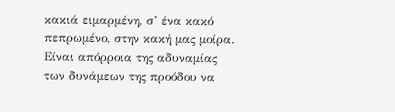κακιά ειμαρμένη, σ’ ένα κακό πεπρωμένο, στην κακή μας μοίρα. Είναι απόρροια της αδυναμίας των δυνάμεων της προόδου να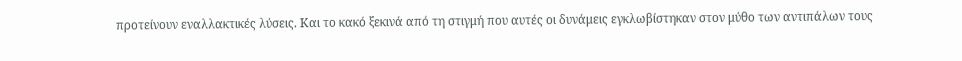προτείνουν εναλλακτικές λύσεις. Και το κακό ξεκινά από τη στιγμή που αυτές οι δυνάμεις εγκλωβίστηκαν στον μύθο των αντιπάλων τους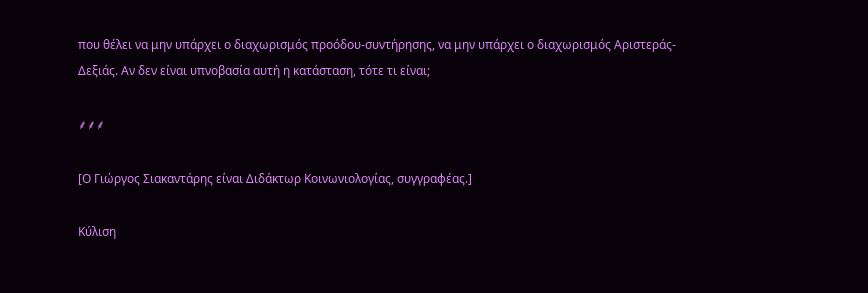που θέλει να μην υπάρχει ο διαχωρισμός προόδου-συντήρησης, να μην υπάρχει ο διαχωρισμός Αριστεράς-Δεξιάς. Αν δεν είναι υπνοβασία αυτή η κατάσταση, τότε τι είναι;

⸙⸙⸙

[Ο Γιώργος Σιακαντάρης είναι Διδάκτωρ Κοινωνιολογίας, συγγραφέας.]

Κύλιση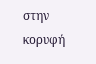στην κορυφή